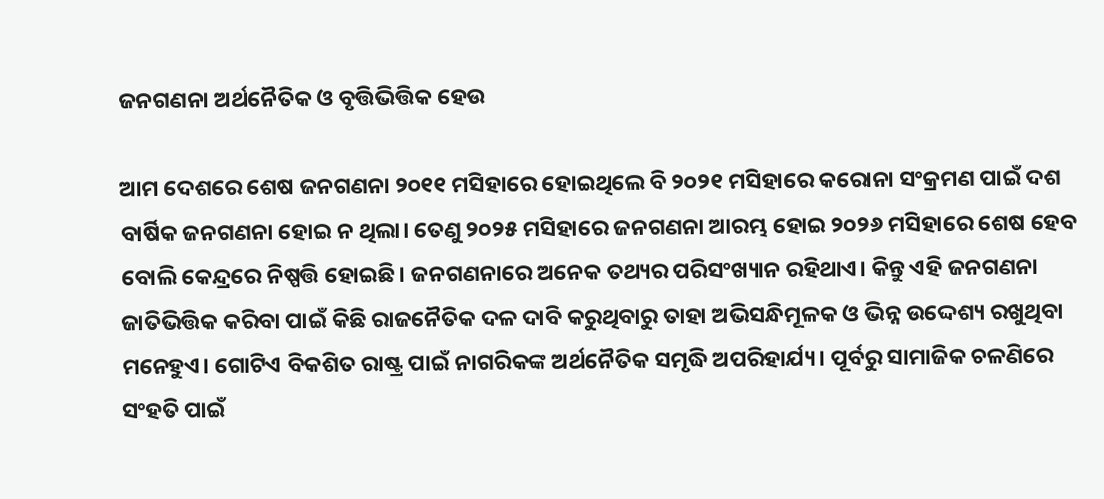ଜନଗଣନା ଅର୍ଥନୈତିକ ଓ ବୃତ୍ତିଭିତ୍ତିକ ହେଉ

ଆମ ଦେଶରେ ଶେଷ ଜନଗଣନା ୨୦୧୧ ମସିହାରେ ହୋଇଥିଲେ ବି ୨୦୨୧ ମସିହାରେ କରୋନା ସଂକ୍ରମଣ ପାଇଁ ଦଶ ବାର୍ଷିକ ଜନଗଣନା ହୋଇ ନ ଥିଲା। ତେଣୁ ୨୦୨୫ ମସିହାରେ ଜନଗଣନା ଆରମ୍ଭ ହୋଇ ୨୦୨୬ ମସିହାରେ ଶେଷ ହେବ ବୋଲି କେନ୍ଦ୍ରରେ ନିଷ୍ପତ୍ତି ହୋଇଛି। ଜନଗଣନାରେ ଅନେକ ତଥ୍ୟର ପରିସଂଖ୍ୟାନ ରହିଥାଏ। କିନ୍ତୁ ଏହି ଜନଗଣନା ଜାତିଭିତ୍ତିକ କରିବା ପାଇଁ କିଛି ରାଜନୈତିକ ଦଳ ଦାବି କରୁଥିବାରୁ ତାହା ଅଭିସନ୍ଧିମୂଳକ ଓ ଭିନ୍ନ ଉଦ୍ଦେଶ୍ୟ ରଖୁଥିବା ମନେହୁଏ। ଗୋଟିଏ ବିକଶିତ ରାଷ୍ଟ୍ର ପାଇଁ ନାଗରିକଙ୍କ ଅର୍ଥନୈତିକ ସମୃଦ୍ଧି ଅପରିହାର୍ଯ୍ୟ। ପୂର୍ବରୁ ସାମାଜିକ ଚଳଣିରେ ସଂହତି ପାଇଁ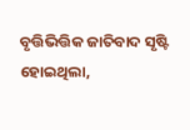ବୃତ୍ତିଭିତ୍ତିକ ଜାତିବାଦ ସୃଷ୍ଟି ହୋଇଥିଲା,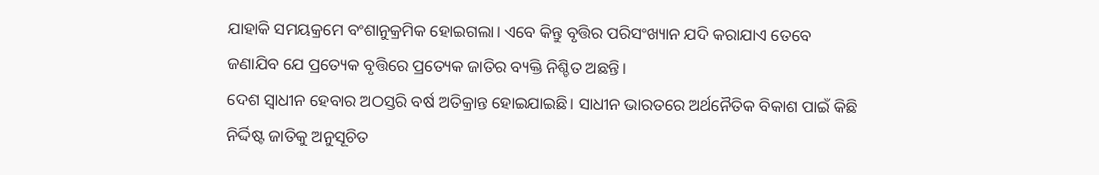ଯାହାକି ସମୟକ୍ରମେ ବଂଶାନୁକ୍ରମିକ ହୋଇଗଲା। ଏବେ କିନ୍ତୁ ବୃତ୍ତିର ପରିସଂଖ୍ୟାନ ଯଦି କରାଯାଏ ତେବେ ଜଣାଯିବ ଯେ ପ୍ରତ୍ୟେକ ବୃତ୍ତିରେ ପ୍ରତ୍ୟେକ ଜାତିର ବ୍ୟକ୍ତି ନିଶ୍ଚିତ ଅଛନ୍ତି।
ଦେଶ ସ୍ବାଧୀନ ହେବାର ଅଠସ୍ତରି ବର୍ଷ ଅତିକ୍ରାନ୍ତ ହୋଇଯାଇଛି। ସାଧୀନ ଭାରତରେ ଅର୍ଥନୈତିକ ବିକାଶ ପାଇଁ କିଛି ନିର୍ଦ୍ଦିଷ୍ଟ ଜାତିକୁ ଅନୁସୂଚିତ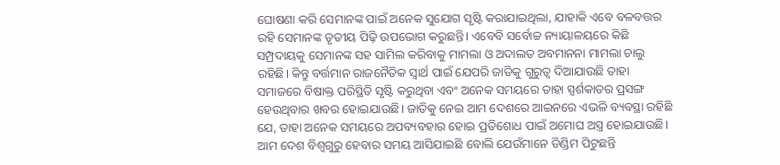ଘୋଷଣା କରି ସେମାନଙ୍କ ପାଇଁ ଅନେକ ସୁଯୋଗ ସୃଷ୍ଟି କରାଯାଇଥିଲା, ଯାହାକି ଏବେ ବଳବତ୍ତର ରହି ସେମାନଙ୍କ ତୃତୀୟ ପିଢ଼ି ଉପଭୋଗ କରୁଛନ୍ତି। ଏବେବି ସର୍ବୋଚ୍ଚ ନ୍ୟାୟାଳୟରେ କିଛି ସମ୍ପ୍ରଦାୟକୁ ସେମାନଙ୍କ ସହ ସାମିଲ କରିବାକୁ ମାମଲା ଓ ଅଦାଲତ ଅବମାନନା ମାମଲା ଚାଲୁ ରହିଛି। କିନ୍ତୁ ବର୍ତ୍ତମାନ ରାଜନୈତିକ ସ୍ବାର୍ଥ ପାଇଁ ଯେପରି ଜାତିକୁ ଗୁରୁତ୍ୱ ଦିଆଯାଉଛି ତାହା ସମାଜରେ ବିଷାକ୍ତ ପରିସ୍ଥିତି ସୃଷ୍ଟି କରୁଥିବା ଏବଂ ଅନେକ ସମୟରେ ତାହା ସ୍ପର୍ଶକାତର ପ୍ରସଙ୍ଗ ହେଉଥିବାର ଖବର ହୋଇଯାଉଛି। ଜାତିକୁ ନେଇ ଆମ ଦେଶରେ ଆଇନରେ ଏଭଳି ବ୍ୟବସ୍ଥା ରହିଛି ଯେ, ତାହା ଅନେକ ସମୟରେ ଅପବ୍ୟବହାର ହୋଇ ପ୍ରତିଶୋଧ ପାଇଁ ଅମୋଘ ଅସ୍ତ୍ର ହୋଇଯାଉଛି। ଆମ ଦେଶ ବିଶ୍ବଗୁରୁ ହେବାର ସମୟ ଆସିଯାଇଛି ବୋଲି ଯେଉଁମାନେ ଡିଣ୍ଡିମ ପିଟୁଛନ୍ତି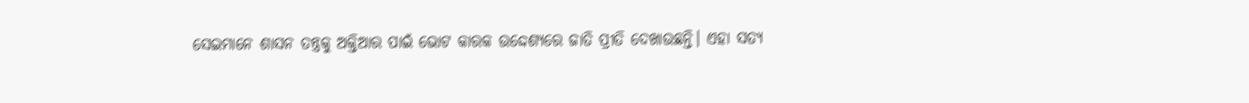ସେଇମାନେ ଶାସନ ତନ୍ତ୍ରକୁ ଅକ୍ତିଆର ପାଇଁ ଭୋଟ କାରକ ଉଦ୍ଦେଶ୍ୟରେ ଜାତି ପ୍ରୀତି ଦେଖାଉଛନ୍ତି। ଏହା ସତ୍ୟ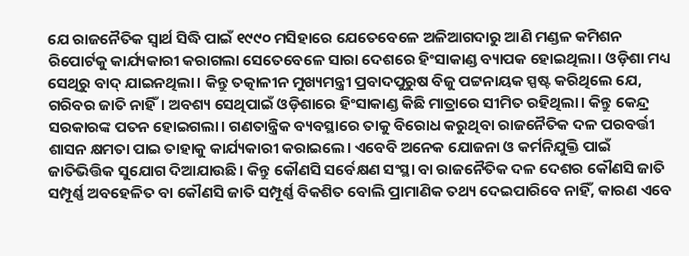ଯେ ରାଜନୈତିକ ସ୍ବାର୍ଥ ସିଦ୍ଧି ପାଇଁ ୧୯୯୦ ମସିହାରେ ଯେତେବେଳେ ଅଳିଆଗଦାରୁ ଆଣି ମଣ୍ଡଳ କମିଶନ ରିପୋର୍ଟକୁ କାର୍ଯ୍ୟକାରୀ କରାଗଲା ସେତେବେଳେ ସାରା ଦେଶରେ ହିଂସାକାଣ୍ଡ ବ୍ୟାପକ ହୋଇଥିଲା। ଓଡ଼ିଶା ମଧ୍ୟ ସେଥିରୁ ବାଦ୍‌ ଯାଇନଥିଲା। କିନ୍ତୁ ତତ୍କାଳୀନ ମୁଖ୍ୟମନ୍ତ୍ରୀ ପ୍ରବାଦପୁରୁଷ ବିଜୁ ପଟ୍ଟନାୟକ ସ୍ପଷ୍ଟ କରିଥିଲେ ଯେ, ଗରିବର ଜାତି ନାହିଁ। ଅବଶ୍ୟ ସେଥିପାଇଁ ଓଡ଼ିଶାରେ ହିଂସାକାଣ୍ଡ କିଛି ମାତ୍ରାରେ ସୀମିତ ରହିଥିଲା। କିନ୍ତୁ କେନ୍ଦ୍ର ସରକାରଙ୍କ ପତନ ହୋଇଗଲା। ଗଣତାନ୍ତ୍ରିକ ବ୍ୟବସ୍ଥାରେ ତାକୁ ବିରୋଧ କରୁଥିବା ରାଜନୈତିକ ଦଳ ପରବର୍ତ୍ତୀ ଶାସନ କ୍ଷମତା ପାଇ ତାହାକୁ କାର୍ଯ୍ୟକାରୀ କରାଇଲେ। ଏବେବି ଅନେକ ଯୋଜନା ଓ କର୍ମନିଯୁକ୍ତି ପାଇଁ ଜାତିଭିତ୍ତିକ ସୁଯୋଗ ଦିଆଯାଉଛି। କିନ୍ତୁ କୌଣସି ସର୍ବେକ୍ଷଣ ସଂସ୍ଥା ବା ରାଜନୈତିକ ଦଳ ଦେଶର କୌଣସି ଜାତି ସମ୍ପୂର୍ଣ୍ଣ ଅବହେଳିତ ବା କୌଣସି ଜାତି ସମ୍ପୂର୍ଣ୍ଣ ବିକଶିତ ବୋଲି ପ୍ରାମାଣିକ ତଥ୍ୟ ଦେଇପାରିବେ ନାହିଁ, କାରଣ ଏବେ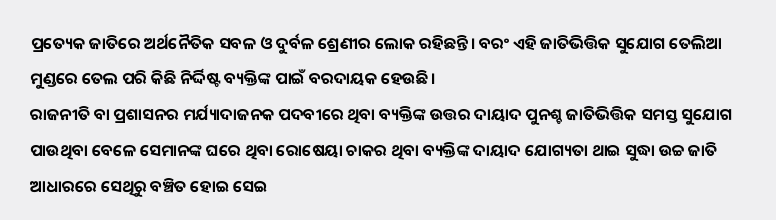ପ୍ରତ୍ୟେକ ଜାତିରେ ଅର୍ଥନୈତିକ ସବଳ ଓ ଦୁର୍ବଳ ଶ୍ରେଣୀର ଲୋକ ରହିଛନ୍ତି। ବରଂ ଏହି ଜାତିଭିତ୍ତିକ ସୁଯୋଗ ତେଲିଆ ମୁଣ୍ଡରେ ତେଲ ପରି କିଛି ନିର୍ଦ୍ଦିଷ୍ଟ ବ୍ୟକ୍ତିଙ୍କ ପାଇଁ ବରଦାୟକ ହେଉଛି।
ରାଜନୀତି ବା ପ୍ରଶାସନର ମର୍ଯ୍ୟାଦାଜନକ ପଦବୀରେ ଥିବା ବ୍ୟକ୍ତିଙ୍କ ଉତ୍ତର ଦାୟାଦ ପୁନଶ୍ଚ ଜାତିଭିତ୍ତିକ ସମସ୍ତ ସୁଯୋଗ ପାଉଥିବା ବେଳେ ସେମାନଙ୍କ ଘରେ ଥିବା ରୋଷେୟା ଚାକର ଥିବା ବ୍ୟକ୍ତିଙ୍କ ଦାୟାଦ ଯୋଗ୍ୟତା ଥାଇ ସୁଦ୍ଧା ଉଚ୍ଚ ଜାତି ଆଧାରରେ ସେଥିରୁ ବଞ୍ଚିତ ହୋଇ ସେଇ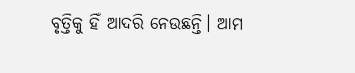ବୃତ୍ତିକୁ ହିଁ ଆଦରି ନେଉଛନ୍ତି। ଆମ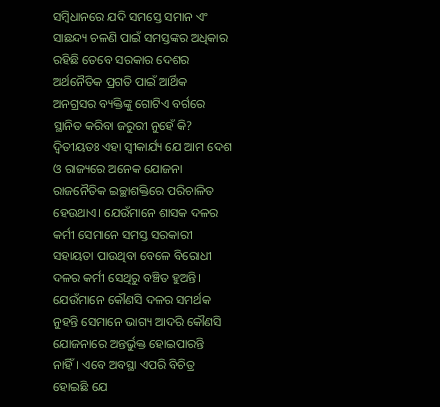ସମ୍ବିଧାନରେ ଯଦି ସମସ୍ତେ ସମାନ ଏଂ ସାଛନ୍ଦ୍ୟ ଚଳଣି ପାଇଁ ସମସ୍ତଙ୍କର ଅଧିକାର ରହିଛି ତେବେ ସରକାର ଦେଶର ଅର୍ଥନୈତିକ ପ୍ରଗତି ପାଇଁ ଆର୍ଥିକ ଅନଗ୍ରସର ବ୍ୟକ୍ତିଙ୍କୁ ଗୋଟିଏ ବର୍ଗରେ ସ୍ଥାନିତ କରିବା ଜରୁରୀ ନୁହେଁ କି?
ଦ୍ୱିତୀୟତଃ ଏହା ସ୍ବୀକାର୍ଯ୍ୟ ଯେ ଆମ ଦେଶ ଓ ରାଜ୍ୟରେ ଅନେକ ଯୋଜନା ରାଜନୈତିକ ଇଚ୍ଛାଶକ୍ତିରେ ପରିଚାଳିତ ହେଉଥାଏ। ଯେଉଁମାନେ ଶାସକ ଦଳର କର୍ମୀ ସେମାନେ ସମସ୍ତ ସରକାରୀ ସହାୟତା ପାଉଥିବା ବେଳେ ବିରୋଧୀ ଦଳର କର୍ମୀ ସେଥିରୁ ବଞ୍ଚିତ ହୁଅନ୍ତି। ଯେଉଁମାନେ କୌଣସି ଦଳର ସମର୍ଥକ ନୁହନ୍ତି ସେମାନେ ଭାଗ୍ୟ ଆଦରି କୌଣସି ଯୋଜନାରେ ଅନ୍ତର୍ଭୁକ୍ତ ହୋଇପାରନ୍ତି ନାହିଁ। ଏବେ ଅବସ୍ଥା ଏପରି ବିଚିତ୍ର ହୋଇଛି ଯେ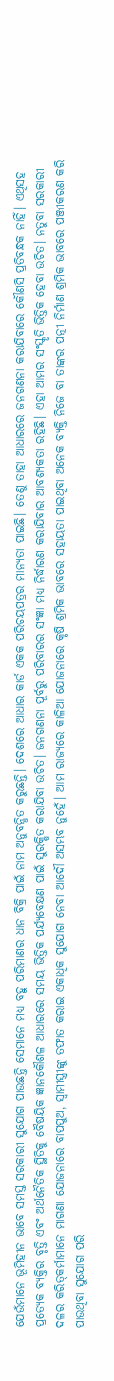ଯେଉଁମାନେ ଭୂମିହୀନ ଭାବେ ସମସ୍ତ ସରକାରୀ ସୁଯୋଗ ପାଉଛନ୍ତି ସେମାନେ ମଧ୍ୟ ବହୁ ପରିମାଣର ଧାନ ବିକ୍ରି ପାଇଁ ନାମ ଅନୁବନ୍ଧିତ କରୁଛନ୍ତି। ଦେଶରେ ଆଧାର କାର୍ଡ ଏକକ ପରିଚୟପତ୍ରର ମାନ୍ୟତା ପାଇଛି। ତେଣୁ ତାହା ଆଧାରରେ ଜନଗଣନା କରାଯିବାରେ କୌଣସି ପ୍ରତିବନ୍ଧକ ନାହିଁ। ଏଥିସହ ପ୍ରତ୍ୟେକ ବ୍ୟକ୍ତିର ବୃତ୍ତି ଏବଂ ଅର୍ଥନୈତିକ ସ୍ଥିତିକୁ ବୈଷୟିକ ଜ୍ଞାନକୌଶଳ ଆଧାରରେ ସମୟ ଭିତ୍ତିକ ପର୍ଯ୍ୟବେକ୍ଷଣ ପାଇଁ ସୁରକ୍ଷିତ କରାଯିବା ଉଚିତ। ଜନଗଣନା ପୂର୍ବରୁ ପରିବାରର ସଂଜ୍ଞା ମଧ୍ୟ ନିର୍ଦ୍ଧାରଣ କରାଯିବାର ଆବଶ୍ୟକତା ରହିଛି। ଏହା ଆମର ସଂସ୍କୃତି ଭିତ୍ତିକ ହେବା ଉଚିତ। ନତୁବା ସରକାରୀ ଦଳର କରିତ୍‌କର୍ମାମାନେ ମାଗଣା ଯୋଜନାରେ ବାପପୁଅ, ସ୍ବାମୀସ୍ତ୍ରୀଙ୍କୁ ତଫାତ କରାଇ ଏକାଧିକ ସୁଯୋଗ ନେବା ଆଦୌ ଅସମ୍ଭବ ନୁହେଁ। ଆମ ରାଜ୍ୟରେ କାଳିଆ ଯୋଜନାରେ କୃଷି ଶ୍ରମିକ ଭାବରେ ସହାୟତା ପାଇଥିବା ଅନେକ ବ୍ୟକ୍ତି ନିଜେ ବା ତାଙ୍କର ପତ୍ନୀ ନିର୍ମାଣ ଶ୍ରମିକ ଭାବରେ ପଞ୍ଜୀକରଣ କରି ପାଉଥିବା ସୁଯୋଗ ପରି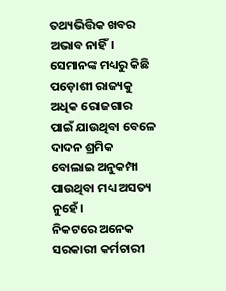ତଥ୍ୟଭିତ୍ତିକ ଖବର ଅଭାବ ନାହିଁ। ସେମାନଙ୍କ ମଧ୍ୟରୁ କିଛି ପଡ଼ୋଶୀ ରାଜ୍ୟକୁ ଅଧିକ ରୋଜଗାର ପାଇଁ ଯାଉଥିବା ବେଳେ ଦାଦନ ଶ୍ରମିକ ବୋଲାଇ ଅନୁକମ୍ପା ପାଉଥିବା ମଧ୍ୟ ଅସତ୍ୟ ନୁହେଁ।
ନିକଟରେ ଅନେକ ସରକାରୀ କର୍ମଚାରୀ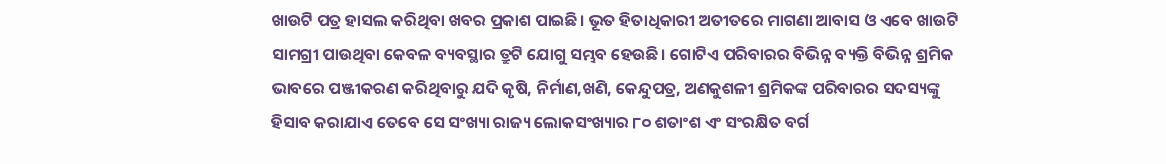ଖାଉଟି ପତ୍ର ହାସଲ କରିଥିବା ଖବର ପ୍ରକାଶ ପାଇଛି। ଭୂତ ହିତାଧିକାରୀ ଅତୀତରେ ମାଗଣା ଆବାସ ଓ ଏବେ ଖାଉଟି ସାମଗ୍ରୀ ପାଉଥିବା କେବଳ ବ୍ୟବସ୍ଥାର ତ୍ରୁଟି ଯୋଗୁ ସମ୍ଭବ ହେଉଛି। ଗୋଟିଏ ପରିବାରର ବିଭିନ୍ନ ବ୍ୟକ୍ତି ବିଭିନ୍ନ ଶ୍ରମିକ ଭାବରେ ପଞ୍ଜୀକରଣ କରିଥିବାରୁ ଯଦି କୃଷି, ନିର୍ମାଣ,ଖଣି, କେନ୍ଦୁପତ୍ର, ଅଣକୁଶଳୀ ଶ୍ରମିକଙ୍କ ପରିବାରର ସଦସ୍ୟଙ୍କୁ ହିସାବ କରାଯାଏ ତେବେ ସେ ସଂଖ୍ୟା ରାଜ୍ୟ ଲୋକସଂଖ୍ୟାର ୮୦ ଶତାଂଶ ଏଂ ସଂରକ୍ଷିତ ବର୍ଗ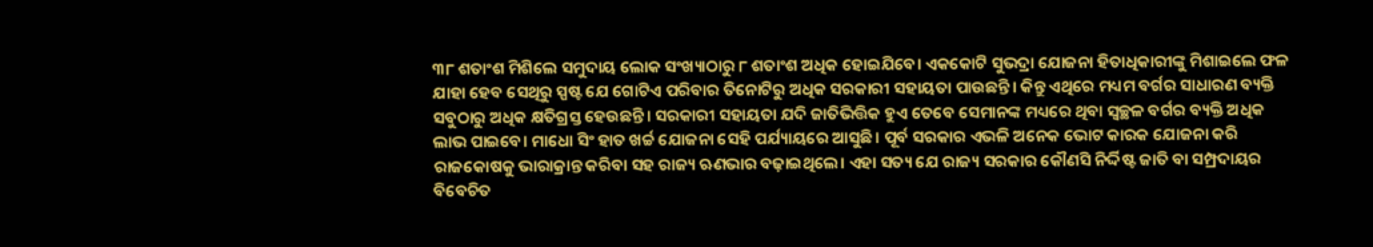୩୮ ଶତାଂଶ ମିଶିଲେ ସମୁଦାୟ ଲୋକ ସଂଖ୍ୟାଠାରୁ ୮ ଶତାଂଶ ଅଧିକ ହୋଇଯିବେ। ଏକକୋଟି ସୁଭଦ୍ରା ଯୋଜନା ହିତାଧିକାରୀଙ୍କୁ ମିଶାଇଲେ ଫଳ ଯାହା ହେବ ସେଥିରୁ ସ୍ପଷ୍ଟ ଯେ ଗୋଟିଏ ପରିବାର ତିନୋଟିରୁ ଅଧିକ ସରକାରୀ ସହାୟତା ପାଉଛନ୍ତି। କିନ୍ତୁ ଏଥିରେ ମଧ୍ୟମ ବର୍ଗର ସାଧାରଣ ବ୍ୟକ୍ତି ସବୁଠାରୁ ଅଧିକ କ୍ଷତିଗ୍ରସ୍ତ ହେଉଛନ୍ତି। ସରକାରୀ ସହାୟତା ଯଦି ଜାତିଭିତ୍ତିକ ହୁଏ ତେବେ ସେମାନଙ୍କ ମଧ୍ୟରେ ଥିବା ସ୍ବଚ୍ଛଳ ବର୍ଗର ବ୍ୟକ୍ତି ଅଧିକ ଲାଭ ପାଇବେ। ମାଧୋ ସିଂ ହାତ ଖର୍ଚ୍ଚ ଯୋଜନା ସେହି ପର୍ଯ୍ୟାୟରେ ଆସୁଛି। ପୂର୍ବ ସରକାର ଏଭଳି ଅନେକ ଭୋଟ କାରକ ଯୋଜନା କରି ରାଜକୋଷକୁ ଭାରାକ୍ରାନ୍ତ କରିବା ସହ ରାଜ୍ୟ ଋଣଭାର ବଢ଼ାଇଥିଲେ। ଏହା ସତ୍ୟ ଯେ ରାଜ୍ୟ ସରକାର କୌଣସି ନିର୍ଦ୍ଦିଷ୍ଟ ଜାତି ବା ସମ୍ପ୍ରଦାୟର ବିବେଚିତ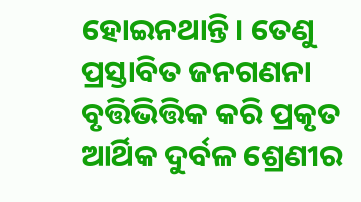ହୋଇନଥାନ୍ତି। ତେଣୁ ପ୍ରସ୍ତାବିତ ଜନଗଣନା ବୃତ୍ତିଭିତ୍ତିକ କରି ପ୍ରକୃତ ଆର୍ଥିକ ଦୁର୍ବଳ ଶ୍ରେଣୀର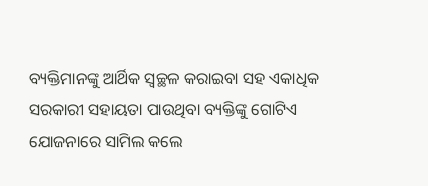ବ୍ୟକ୍ତିମାନଙ୍କୁ ଆର୍ଥିକ ସ୍ବଚ୍ଛଳ କରାଇବା ସହ ଏକାଧିକ ସରକାରୀ ସହାୟତା ପାଉଥିବା ବ୍ୟକ୍ତିଙ୍କୁ ଗୋଟିଏ ଯୋଜନାରେ ସାମିଲ କଲେ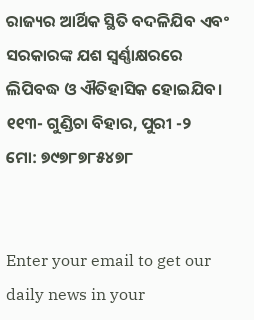ରାଜ୍ୟର ଆର୍ଥିକ ସ୍ଥିତି ବଦଳିଯିବ ଏବଂ ସରକାରଙ୍କ ଯଶ ସ୍ବର୍ଣ୍ଣାକ୍ଷରରେ ଲିପିବଦ୍ଧ ଓ ଐତିହାସିକ ହୋଇଯିବ।
୧୧୩- ଗୁଣ୍ଡିଚା ବିହାର, ପୁରୀ -୨
ମୋ: ୭୯୭୮୭୮୫୪୭୮


Enter your email to get our daily news in your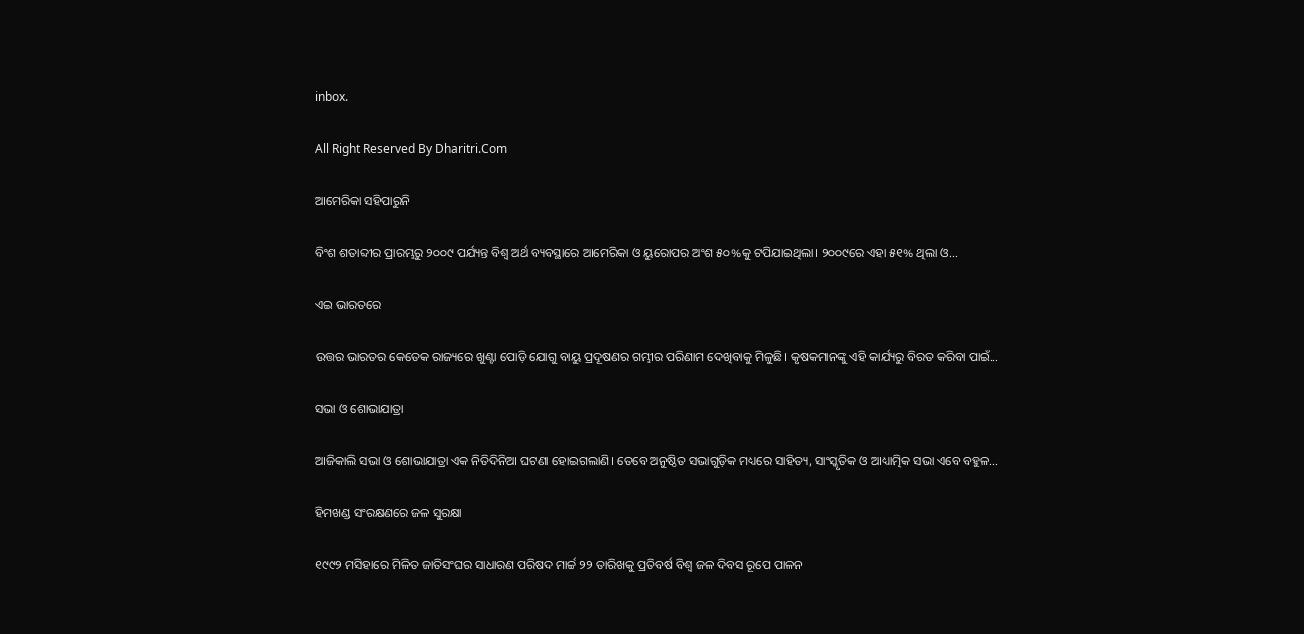inbox.

All Right Reserved By Dharitri.Com

ଆମେରିକା ସହିପାରୁନି

ବିଂଶ ଶତାବ୍ଦୀର ପ୍ରାରମ୍ଭରୁ ୨୦୦୯ ପର୍ଯ୍ୟନ୍ତ ବିଶ୍ୱ ଅର୍ଥ ବ୍ୟବସ୍ଥାରେ ଆମେରିକା ଓ ୟୁରୋପର ଅଂଶ ୫୦%କୁ ଟପିଯାଇଥିଲା। ୨୦୦୯ରେ ଏହା ୫୧% ଥିଲା ଓ...

ଏଇ ଭାରତରେ

ଉତ୍ତର ଭାରତର କେତେକ ରାଜ୍ୟରେ ଖୁଣ୍ଟା ପୋଡ଼ି ଯୋଗୁ ବାୟୁ ପ୍ରଦୂଷଣର ଗମ୍ଭୀର ପରିଣାମ ଦେଖିବାକୁ ମିଳୁଛି। କୃଷକମାନଙ୍କୁ ଏହି କାର୍ଯ୍ୟରୁ ବିରତ କରିବା ପାଇଁ...

ସଭା ଓ ଶୋଭାଯାତ୍ରା

ଆଜିକାଲି ସଭା ଓ ଶୋଭାଯାତ୍ରା ଏକ ନିତିଦିନିଆ ଘଟଣା ହୋଇଗଲାଣି। ତେବେ ଅନୁଷ୍ଠିତ ସଭାଗୁଡ଼ିକ ମଧ୍ୟରେ ସାହିତ୍ୟ, ସାଂସ୍କୃତିକ ଓ ଆଧ୍ୟାତ୍ମିକ ସଭା ଏବେ ବହୁଳ...

ହିମଖଣ୍ଡ ସଂରକ୍ଷଣରେ ଜଳ ସୁରକ୍ଷା

୧୯୯୨ ମସିହାରେ ମିଳିତ ଜାତିସଂଘର ସାଧାରଣ ପରିଷଦ ମାର୍ଚ୍ଚ ୨୨ ତାରିଖକୁ ପ୍ରତିବର୍ଷ ବିଶ୍ୱ ଜଳ ଦିବସ ରୂପେ ପାଳନ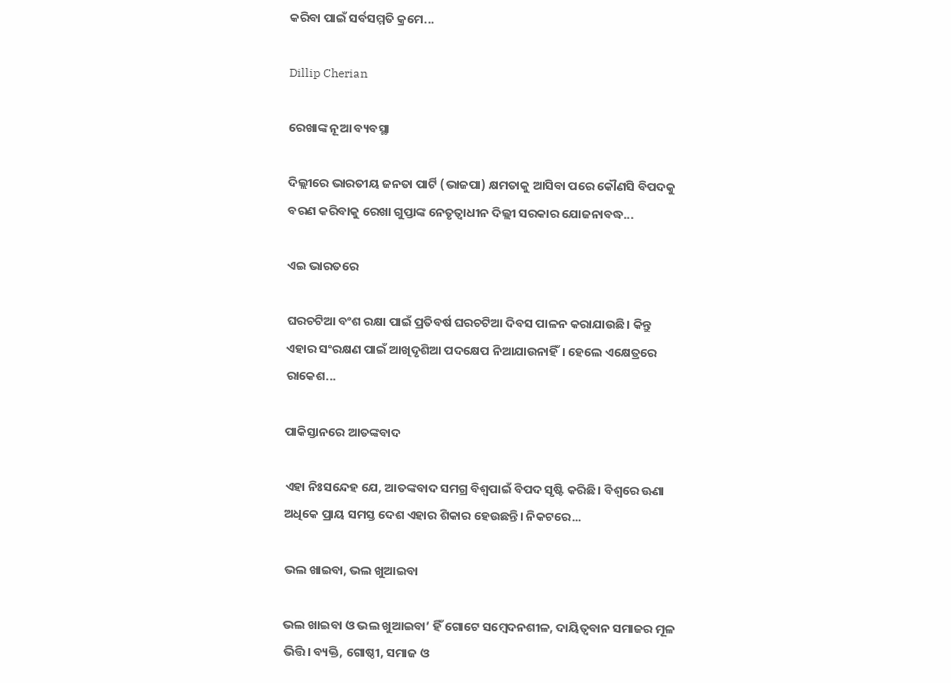କରିବା ପାଇଁ ସର୍ବସମ୍ମତି କ୍ରମେ...

Dillip Cherian

ରେଖାଙ୍କ ନୂଆ ବ୍ୟବସ୍ଥା

ଦିଲ୍ଲୀରେ ଭାରତୀୟ ଜନତା ପାର୍ଟି (ଭାଜପା) କ୍ଷମତାକୁ ଆସିବା ପରେ କୌଣସି ବିପଦକୁ ବରଣ କରିବାକୁ ରେଖା ଗୁପ୍ତାଙ୍କ ନେତୃତ୍ୱାଧୀନ ଦିଲ୍ଲୀ ସରକାର ଯୋଜନାବଦ୍ଧ...

ଏଇ ଭାରତରେ

ଘରଚଟିଆ ବଂଶ ରକ୍ଷା ପାଇଁ ପ୍ରତିବର୍ଷ ଘରଚଟିଆ ଦିବସ ପାଳନ କରାଯାଉଛି। କିନ୍ତୁ ଏହାର ସଂରକ୍ଷଣ ପାଇଁ ଆଖିଦୃଶିଆ ପଦକ୍ଷେପ ନିଆଯାଉନାହିଁ। ହେଲେ ଏକ୍ଷେତ୍ରରେ ରାକେଶ...

ପାକିସ୍ତାନରେ ଆତଙ୍କବାଦ

ଏହା ନିଃସନ୍ଦେହ ଯେ, ଆତଙ୍କବାଦ ସମଗ୍ର ବିଶ୍ୱପାଇଁ ବିପଦ ସୃଷ୍ଟି କରିଛି। ବିଶ୍ୱରେ ଊଣା ଅଧିକେ ପ୍ରାୟ ସମସ୍ତ ଦେଶ ଏହାର ଶିକାର ହେଉଛନ୍ତି। ନିକଟରେ...

ଭଲ ଖାଇବା, ଭଲ ଖୁଆଇବା

ଭଲ ଖାଇବା ଓ ଭଲ ଖୁଆଇବା’ ହିଁ ଗୋଟେ ସମ୍ବେଦନଶୀଳ, ଦାୟିତ୍ୱବାନ ସମାଜର ମୂଳ ଭିତ୍ତି। ବ୍ୟକ୍ତି, ଗୋଷ୍ଠୀ, ସମାଜ ଓ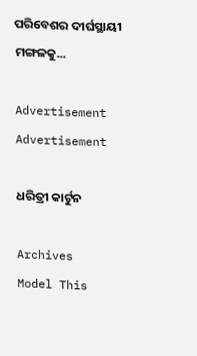ପରିବେଶର ଦୀର୍ଘସ୍ଥାୟୀ ମଙ୍ଗଳକୁ...

Advertisement
Advertisement

ଧରିତ୍ରୀ କାର୍ଟୁନ

Archives
Model This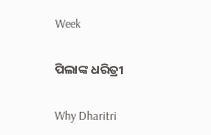Week

ପିଲାଙ୍କ ଧରିତ୍ରୀ

Why Dharitri